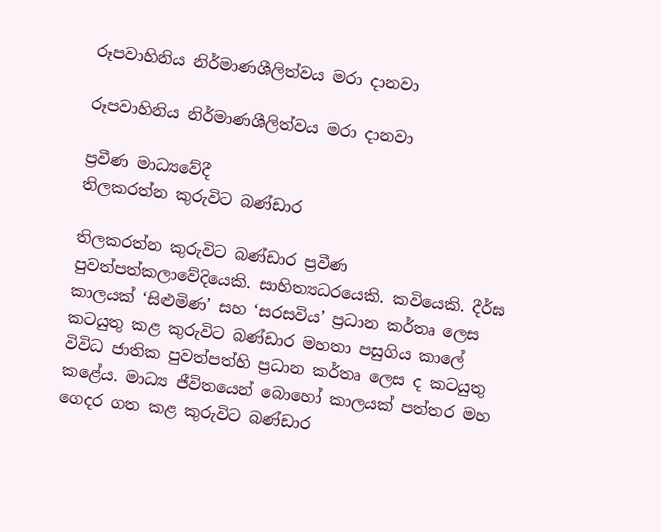රූපවාහිනිය නිර්මාණශීලිත්වය මරා දානවා

රූපවාහිනිය නිර්මාණශීලිත්වය මරා දානවා

ප්‍රවීණ මාධ්‍යවේදී
තිලකරත්න කුරුවිට බණ්ඩාර

තිලකරත්න කුරුවිට බණ්ඩාර ප්‍රවීණ පුවත්පත්කලාවේදියෙකි. සාහිත්‍යධරයෙකි. කවියෙකි. දීර්ඝ කාලයක් ‘සිළුමිණ’ සහ ‘සරසවිය’ ප්‍රධාන කර්තෘ ලෙස කටයුතු කළ කුරුවිට බණ්ඩාර මහතා පසුගිය කාලේ විවිධ ජාතික පුවත්පත්හි ප්‍රධාන කර්තෘ ලෙස ද කටයුතු කළේය. මාධ්‍ය ජීවිතයෙන් බොහෝ කාලයක් පත්තර මහ ගෙදර ගත කළ කුරුවිට බණ්ඩාර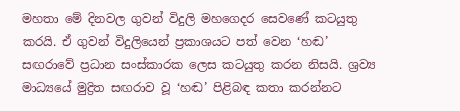මහතා මේ දිනවල ගුවන් විදුලි මහගෙදර සෙවණේ කටයුතු කරයි. ඒ ගුවන් විදුලියෙන් ප්‍රකාශයට පත් වෙන ‘හඬ’ සඟරාවේ ප්‍රධාන සංස්කාරක ලෙස කටයුතු කරන නිසයි. ශ්‍රව්‍ය මාධ්‍යයේ මුද්‍රිත සඟරාව වූ ‘හඬ’ පිළිබඳ කතා කරන්නට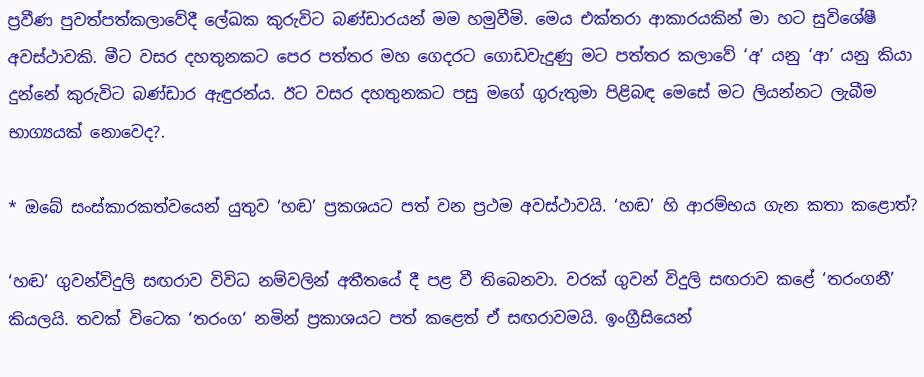ප්‍රවීණ පුවත්පත්කලාවේදී ලේඛක කුරුවිට බණ්ඩාරයන් මම හමුවීමි. මෙය එක්තරා ආකාරයකින් මා හට සුවිශේෂී අවස්ථාවකි. මීට වසර දහතුනකට පෙර පත්තර මහ ගෙදරට ගොඩවැදුණු මට පත්තර කලාවේ ‘අ’ යනු ‘ආ’ යනු කියා දුන්නේ කුරුවිට බණ්ඩාර ඇඳුරන්ය. ඊට වසර දහතුනකට පසු මගේ ගුරුතුමා පිළිබඳ මෙසේ මට ලියන්නට ලැබීම භාග්‍යයක් නොවෙද?.

* ඔබේ සංස්කාරකත්වයෙන් යුතුව ‘හඬ’ ප්‍රකශයට පත් වන ප්‍රථම අවස්ථාවයි. ‘හඬ’ හි ආරම්භය ගැන කතා කළොත්?

‘හඬ’ ගුවන්විදුලි සඟරාව විවිධ නම්වලින් අතීතයේ දී පළ වී තිබෙනවා. වරක් ගුවන් විදුලි සඟරාව කළේ ‘තරංගනී’ කියලයි. තවක් විටෙක ‘තරංග‘ නමින් ප්‍රකාශයට පත් කළෙත් ඒ සඟරාවමයි. ඉංග්‍රීසියෙන්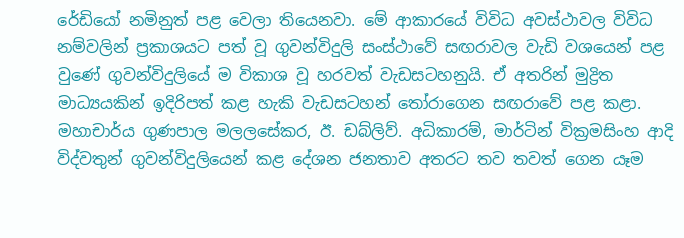රේඩියෝ නමිනුත් පළ වෙලා තියෙනවා. මේ ආකාරයේ විවිධ අවස්ථාවල විවිධ නම්වලින් ප්‍රකාශයට පත් වූ ගුවන්විදුලි සංස්ථාවේ සඟරාවල වැඩි වශයෙන් පළ වුණේ ගුවන්විදුලියේ ම විකාශ වූ හරවත් වැඩසටහනුයි. ඒ අතරින් මුද්‍රිත මාධ්‍යයකින් ඉදිරිපත් කළ හැකි වැඩසටහන් තෝරාගෙන සඟරාවේ පළ කළා. මහාචාර්ය ගුණපාල මලලසේකර, ඊ. ඩබ්ලිව්. අධිකාරම්, මාර්ටින් වික්‍රමසිංහ ආදි විද්වතුන් ගුවන්විදුලියෙන් කළ දේශන ජනතාව අතරට තව තවත් ගෙන යෑම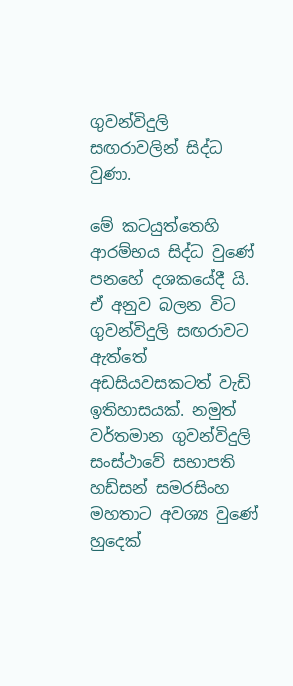ගුවන්විදුලි සඟරාවලින් සිද්ධ වුණා.

මේ කටයුත්තෙහි ආරම්භය සිද්ධ වුණේ පනහේ දශකයේදී යි. ඒ අනුව බලන විට ගුවන්විදුලි සඟරාවට ඇත්තේ අඩසියවසකටත් වැඩි ඉතිහාසයක්. නමුත් වර්තමාන ගුවන්විදුලි සංස්ථාවේ සභාපති හඩ්සන් සමරසිංහ මහතාට අවශ්‍ය වුණේ හුදෙක්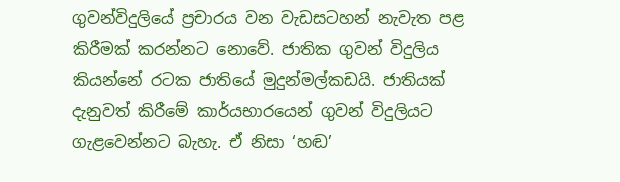ගුවන්විදුලියේ ප්‍රචාරය වන වැඩසටහන් නැවැත පළ කිරීමක් කරන්නට නොවේ. ජාතික ගුවන් විදුලිය කියන්නේ රටක ජාතියේ මුදුන්මල්කඩයි. ජාතියක් දැනුවත් කිරීමේ කාර්යභාරයෙන් ගුවන් විදුලියට ගැළවෙන්නට බැහැ. ඒ නිසා ‘හඬ’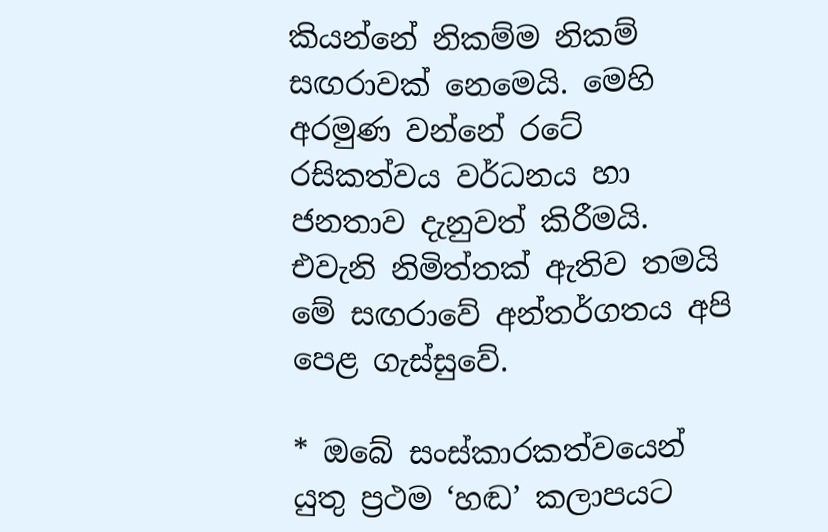කියන්නේ නිකම්ම නිකම් සඟරාවක් නෙමෙයි. මෙහි අරමුණ වන්නේ රටේ රසිකත්වය වර්ධනය හා ජනතාව දැනුවත් කිරීමයි. එවැනි නිමිත්තක් ඇතිව තමයි මේ සඟරාවේ අන්තර්ගතය අපි පෙළ ගැස්සුවේ.

* ඔබේ සංස්කාරකත්වයෙන් යුතු ප්‍රථම ‘හඬ’ කලාපයට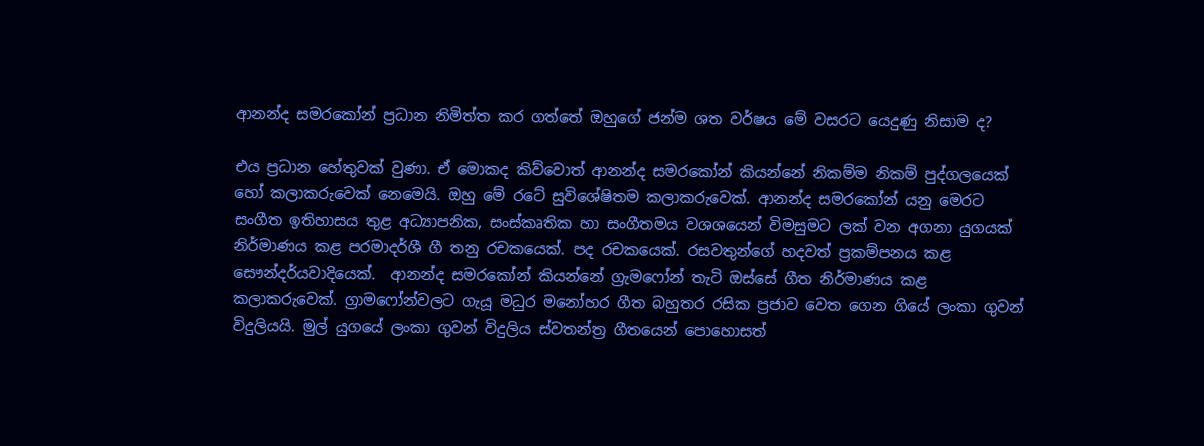ආනන්ද සමරකෝන් ප්‍රධාන නිමිත්ත කර ගත්තේ ඔහුගේ ජන්ම ශත වර්ෂය මේ වසරට යෙදුණු නිසාම ද?

එය ප්‍රධාන හේතුවක් වුණා. ඒ මොකද කිව්වොත් ආනන්ද සමරකෝන් කියන්නේ නිකම්ම නිකම් පුද්ගලයෙක් හෝ කලාකරුවෙක් නෙමෙයි. ඔහු මේ රටේ සුවිශේෂිතම කලාකරුවෙක්. ආනන්ද සමරකෝන් යනු මෙරට සංගීත ඉතිහාසය තුළ අධ්‍යාපනික, සංස්කෘතික හා සංගීතමය වශශයෙන් විමසුමට ලක් වන අගනා යුගයක් නිර්මාණය කළ පරමාදර්ශී ගී තනු රචකයෙක්. පද රචකයෙක්. රසවතුන්ගේ හදවත් ප්‍රකම්පනය කළ සෞන්දර්යවාදියෙක්.  ආනන්ද සමරකෝන් කියන්නේ ග්‍රැමෆෝන් තැටි ඔස්සේ ගීත නිර්මාණය කළ කලාකරුවෙක්. ග්‍රාමෆෝන්වලට ගැයූ මධුර මනෝහර ගීත බහුතර රසික ප්‍රජාව වෙත ගෙන ගියේ ලංකා ගුවන් විදුලියයි. මුල් යුගයේ ලංකා ගුවන් විදුලිය ස්වතන්ත්‍ර ගීතයෙන් පොහොසත්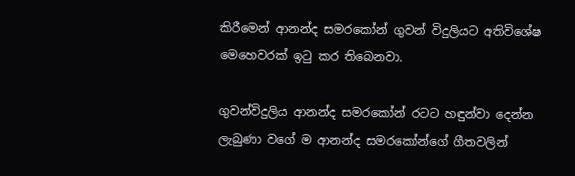කිරීමෙන් ආනන්ද සමරකෝන් ගුවන් විදුලියට අතිවිශේෂ මෙහෙවරක් ඉටු කර තිබෙනවා.

ගුවන්විදුලිය ආනන්ද සමරකෝන් රටට හඳුන්වා දෙන්න ලැබුණා වගේ ම ආනන්ද සමරකෝන්ගේ ගීතවලින්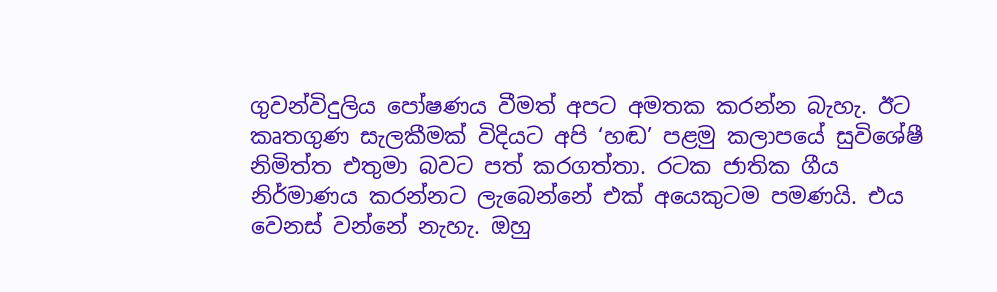ගුවන්විදුලිය පෝෂණය වීමත් අපට අමතක කරන්න බැහැ. ඊට කෘතගුණ සැලකීමක් විදියට අපි ‘හඬ’ පළමු කලාපයේ සුවිශේෂී නිමිත්ත එතුමා බවට පත් කරගත්තා. රටක ජාතික ගීය නිර්මාණය කරන්නට ලැබෙන්නේ එක් අයෙකුටම පමණයි. එය වෙනස් වන්නේ නැහැ. ඔහු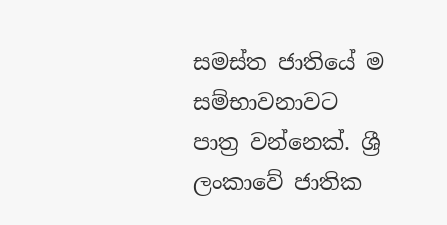සමස්ත ජාතියේ ම සම්භාවනාවට පාත්‍ර වන්නෙක්. ශ්‍රී ලංකාවේ ජාතික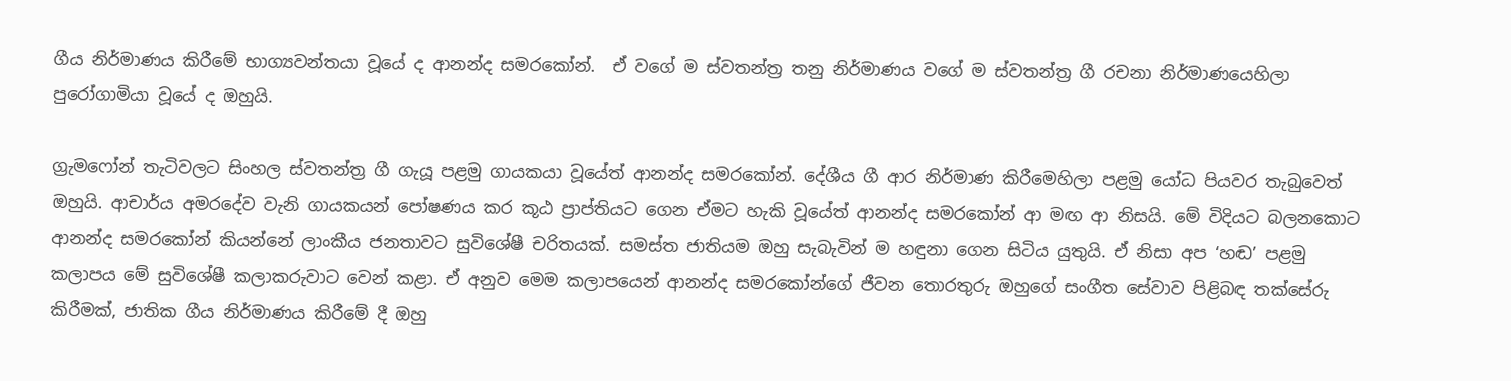ගීය නිර්මාණය කිරීමේ භාග්‍යවන්තයා වූයේ ද ආනන්ද සමරකෝන්.  ඒ වගේ ම ස්වතන්ත්‍ර තනු නිර්මාණය වගේ ම ස්වතන්ත්‍ර ගී රචනා නිර්මාණයෙහිලා පුරෝගාමියා වූයේ ද ඔහුයි.

ග්‍රැමෆෝන් තැටිවලට සිංහල ස්වතන්ත්‍ර ගී ගැයූ පළමු ගායකයා වූයේත් ආනන්ද සමරකෝන්. දේශීය ගී ආර නිර්මාණ කිරීමෙහිලා පළමු යෝධ පියවර තැබුවෙත් ඔහුයි. ආචාර්ය අමරදේව වැනි ගායකයන් පෝෂණය කර කූඨ ප්‍රාප්තියට ගෙන ඒමට හැකි වූයේත් ආනන්ද සමරකෝන් ආ මඟ ආ නිසයි. මේ විදියට බලනකොට ආනන්ද සමරකෝන් කියන්නේ ලාංකීය ජනතාවට සුවිශේෂී චරිතයක්. සමස්ත ජාතියම ඔහු සැබැවින් ම හඳුනා ගෙන සිටිය යුතුයි. ඒ නිසා අප ‘හඬ’ පළමු කලාපය මේ සුවිශේෂී කලාකරුවාට වෙන් කළා. ඒ අනුව මෙම කලාපයෙන් ආනන්ද සමරකෝන්ගේ ජීවන තොරතුරු ඔහුගේ සංගීත සේවාව පිළිබඳ තක්සේරු කිරීමක්, ජාතික ගීය නිර්මාණය කිරීමේ දී ඔහු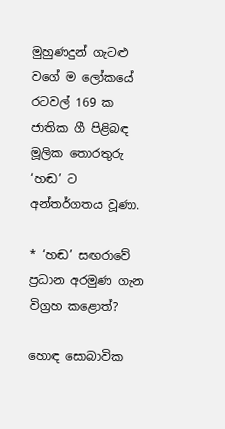මුහුණදුන් ගැටළු වගේ ම ලෝකයේ රටවල් 169 ක ජාතික ගී පිළිබඳ මූලික තොරතුරු ‘හඬ’ ට අන්තර්ගතය වූණා.

* ‘හඬ’ සඟරාවේ ප්‍රධාන අරමුණ ගැන විග්‍රහ කළොත්?

හොඳ සොබාවික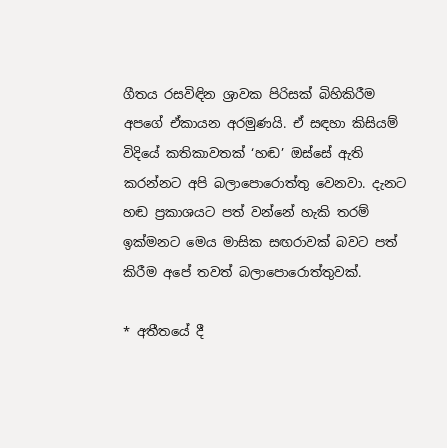ගීතය රසවිඳින ශ්‍රාවක පිරිසක් බිහිකිරීම අපගේ ඒකායන අරමුණයි. ඒ සඳහා කිසියම් විදියේ කතිකාවතක් ‘හඬ’ ඔස්සේ ඇති කරන්නට අපි බලාපොරොත්තු වෙනවා. දැනට හඬ ප්‍රකාශයට පත් වන්නේ හැකි තරම් ඉක්මනට මෙය මාසික සඟරාවක් බවට පත් කිරීම අපේ තවත් බලාපොරොත්තුවක්.

* අතීතයේ දී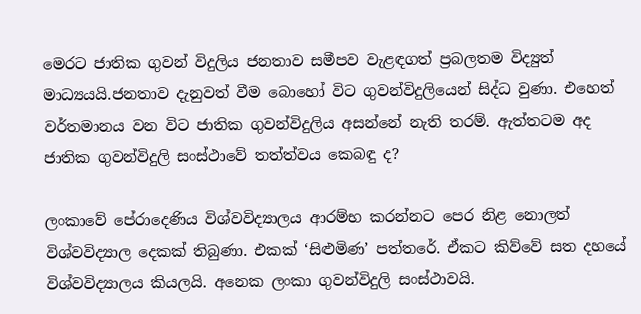මෙරට ජාතික ගුවන් විදුලිය ජනතාව සමීපව වැළඳගත් ප්‍රබලතම විද්‍යුත් මාධ්‍යයයි.ජනතාව දැනුවත් වීම බොහෝ විට ගුවන්විදුලියෙන් සිද්ධ වුණා. එහෙත් වර්තමානය වන විට ජාතික ගුවන්විදුලිය අසන්නේ නැති තරම්. ඇත්තටම අද ජාතික ගුවන්විදුලි සංස්ථාවේ තත්ත්වය කෙබඳු ද?

ලංකාවේ පේරාදෙණිය විශ්වවිද්‍යාලය ආරම්භ කරන්නට පෙර නිළ නොලත් විශ්වවිද්‍යාල දෙකක් තිබුණා. එකක් ‘සිළුමිණ’ පත්තරේ. ඒකට කිව්වේ සත දහයේ විශ්වවිද්‍යාලය කියලයි. අනෙක ලංකා ගුවන්විදුලි සංස්ථාවයි.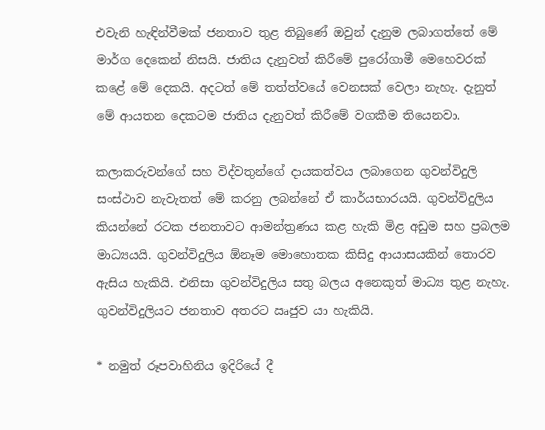එවැනි හැඳින්වීමක් ජනතාව තුළ තිබුණේ ඔවුන් දැනුම ලබාගත්තේ මේ මාර්ග දෙකෙන් නිසයි. ජාතිය දැනුවත් කිරීමේ පුරෝගාමී මෙහෙවරක් කළේ මේ දෙකයි. අදටත් මේ තත්ත්වයේ වෙනසක් වෙලා නැහැ. දැනුත් මේ ආයතන දෙකටම ජාතිය දැනුවත් කිරීමේ වගකීම තියෙනවා.

කලාකරුවන්ගේ සහ විද්වතුන්ගේ දායකත්වය ලබාගෙන ගුවන්විදුලි සංස්ථාව නැවැතත් මේ කරනු ලබන්නේ ඒ කාර්යභාරයයි. ගුවන්විදුලිය කියන්නේ රටක ජනතාවට ආමන්ත්‍රණය කළ හැකි මිළ අඩුම සහ ප්‍රබලම මාධ්‍යයයි. ගුවන්විදුලිය ඕනෑම මොහොතක කිසිදු ආයාසයකින් තොරව ඇසිය හැකියි. එනිසා ගුවන්විදුලිය සතු බලය අනෙකුත් මාධ්‍ය තුළ නැහැ. ගුවන්විදුලියට ජනතාව අතරට ඍජුව යා හැකියි.

* නමුත් රූපවාහිනිය ඉදිරියේ දී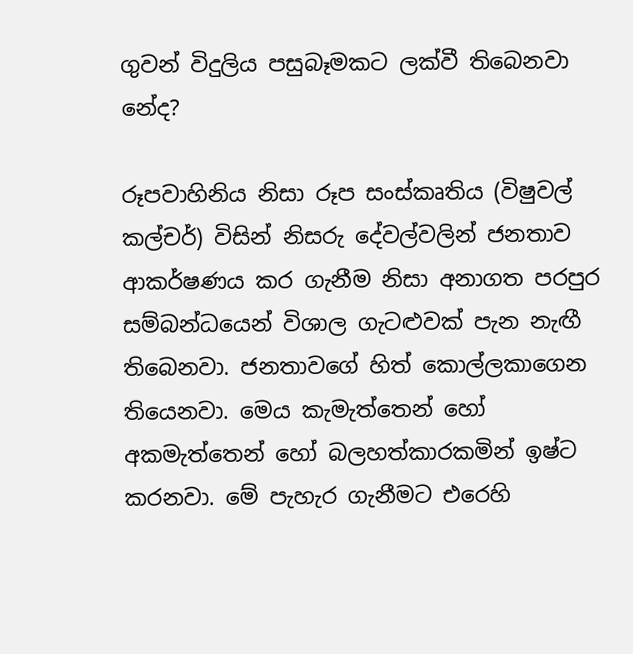ගුවන් විදුලිය පසුබෑමකට ලක්වී තිබෙනවා නේද?

රූපවාහිනිය නිසා රූප සංස්කෘතිය (විෂුවල් කල්චර්) විසින් නිසරු දේවල්වලින් ජනතාව ආකර්ෂණය කර ගැනීම නිසා අනාගත පරපුර සම්බන්ධයෙන් විශාල ගැටළුවක් පැන නැඟී තිබෙනවා. ජනතාවගේ හිත් කොල්ලකාගෙන තියෙනවා. මෙය කැමැත්තෙන් හෝ අකමැත්තෙන් හෝ බලහත්කාරකමින් ඉෂ්ට කරනවා. මේ පැහැර ගැනීමට එරෙහි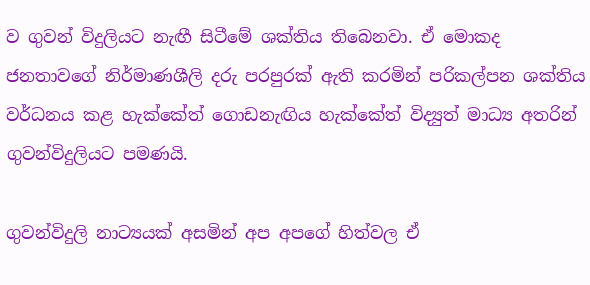ව ගුවන් විදුලියට නැඟී සිටීමේ ශක්තිය තිබෙනවා. ඒ මොකද ජනතාවගේ නිර්මාණශීලි දරු පරපුරක් ඇති කරමින් පරිකල්පන ශක්තිය වර්ධනය කළ හැක්කේත් ගොඩනැඟිය හැක්කේත් විද්‍යුත් මාධ්‍ය අතරින් ගුවන්විදුලියට පමණයි.

ගුවන්විදුලි නාට්‍යයක් අසමින් අප අපගේ හිත්වල ඒ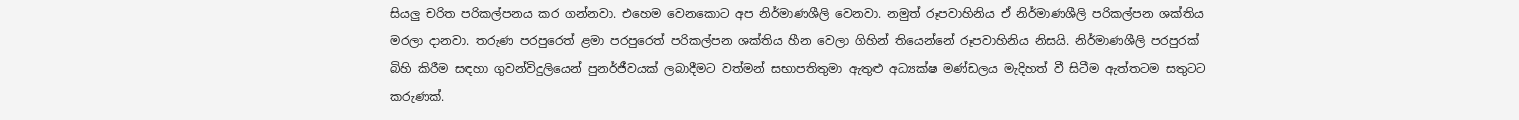සියලු චරිත පරිකල්පනය කර ගන්නවා. එහෙම වෙනකොට අප නිර්මාණශීලි වෙනවා. නමුත් රූපවාහිනිය ඒ නිර්මාණශීලි පරිකල්පන ශක්තිය මරලා දානවා. තරුණ පරපුරෙත් ළමා පරපුරෙත් පරිකල්පන ශක්තිය හීන වෙලා ගිහින් තියෙන්නේ රූපවාහිනිය නිසයි. නිර්මාණශීලි පරපුරක් බිහි කිරීම සඳහා ගුවන්විදුලියෙන් පුනර්ජීවයක් ලබාදීමට වත්මන් සභාපතිතුමා ඇතුළු අධ්‍යක්ෂ මණ්ඩලය මැදිහත් වී සිටීම ඇත්තටම සතුටට කරුණක්.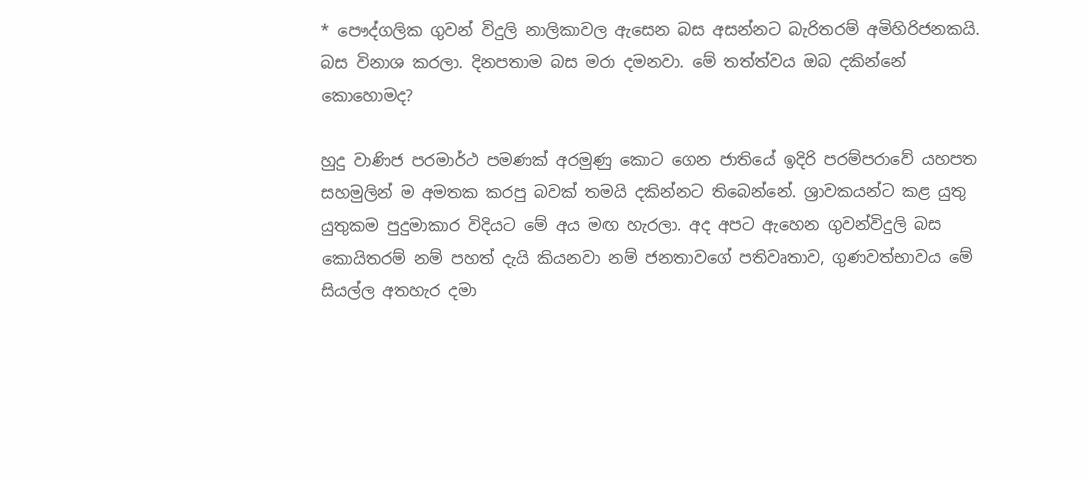* පෞද්ගලික ගුවන් විදුලි නාලිකාවල ඇසෙන බස අසන්නට බැරිතරම් අමිහිරිජනකයි. බස විනාශ කරලා. දිනපතාම බස මරා දමනවා. මේ තත්ත්වය ඔබ දකින්නේ කොහොමද?

හුදු වාණිජ පරමාර්ථ පමණක් අරමුණු කොට ගෙන ජාතියේ ඉදිරි පරම්පරාවේ යහපත සහමුලින් ම අමතක කරපු බවක් තමයි දකින්නට තිබෙන්නේ. ශ්‍රාවකයන්ට කළ යුතු යුතුකම පුදුමාකාර විදියට මේ අය මඟ හැරලා. අද අපට ඇහෙන ගුවන්විදුලි බස කොයිතරම් නම් පහත් දැයි කියනවා නම් ජනතාවගේ පතිවෘතාව, ගුණවත්භාවය මේ සියල්ල අතහැර දමා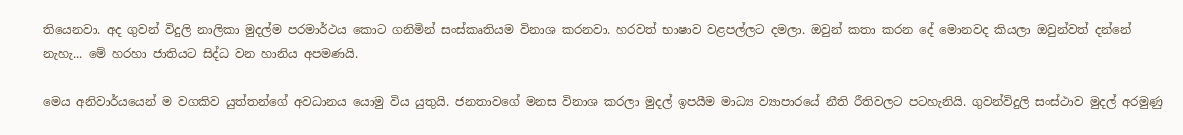තියෙනවා. අද ගුවන් විදුලි නාලිකා මුදල්ම පරමාර්ථය කොට ගනිමින් සංස්කෘතියම විනාශ කරනවා. හරවත් භාෂාව වළපල්ලට දමලා. ඔවුන් කතා කරන දේ මොනවද කියලා ඔවුන්වත් දන්නේ නැහැ... මේ හරහා ජාතියට සිද්ධ වන හානිය අපමණයි.

මෙය අනිවාර්යයෙන් ම වගකිව යුත්තන්ගේ අවධානය යොමු විය යුතුයි. ජනතාවගේ මනස විනාශ කරලා මුදල් ඉපයීම මාධ්‍ය ව්‍යාපාරයේ නීති රීතිවලට පටහැනියි. ගුවන්විදුලි සංස්ථාව මුදල් අරමුණු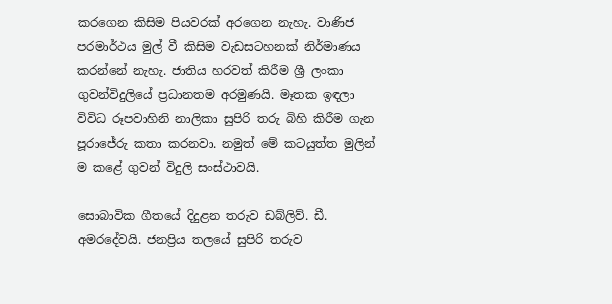කරගෙන කිසිම පියවරක් අරගෙන නැහැ. වාණිජ පරමාර්ථය මුල් වී කිසිම වැඩසටහනක් නිර්මාණය කරන්නේ නැහැ. ජාතිය හරවත් කිරීම ශ්‍රී ලංකා ගුවන්විදුලියේ ප්‍රධානතම අරමුණයි. මෑතක ඉඳලා විවිධ රූපවාහිනි නාලිකා සුපිරි තරු බිහි කිරීම ගැන පූරාජේරු කතා කරනවා. නමුත් මේ කටයුත්ත මුලින් ම කළේ ගුවන් විදුලි සංස්ථාවයි.

සොබාවික ගීතයේ දිදුළන තරුව ඩබ්ලිව්. ඩී. අමරදේවයි. ජනප්‍රිය තලයේ සුපිරි තරුව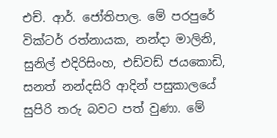එච්. ආර්. ජෝතිපාල. මේ පරපුරේ වික්ටර් රත්නායක, නන්දා මාලිනි, සුනිල් එදිරිසිංහ, එඩ්වඩ් ජයකොඩි, සනත් නන්දසිරි ආදින් පසුකාලයේ සුපිරි තරු බවට පත් වුණා. මේ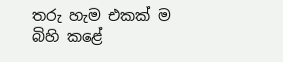තරු හැම එකක් ම බිහි කළේ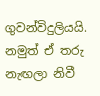ගුවන්විදුලියයි. නමුත් ඒ තරු නැඟලා නිවී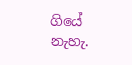ගියේ නැහැ.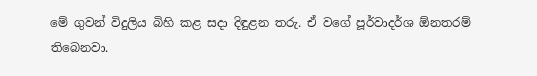මේ ගුවන් විදුලිය බිහි කළ සදා දිඳුළන තරු. ඒ වගේ පූර්වාදර්ශ ඕනතරම් තිබෙනවා.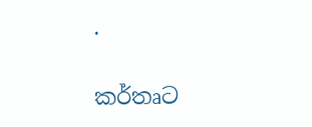.

කර්තෘට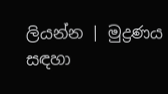ලියන්න | මුද්‍රණය සඳහා